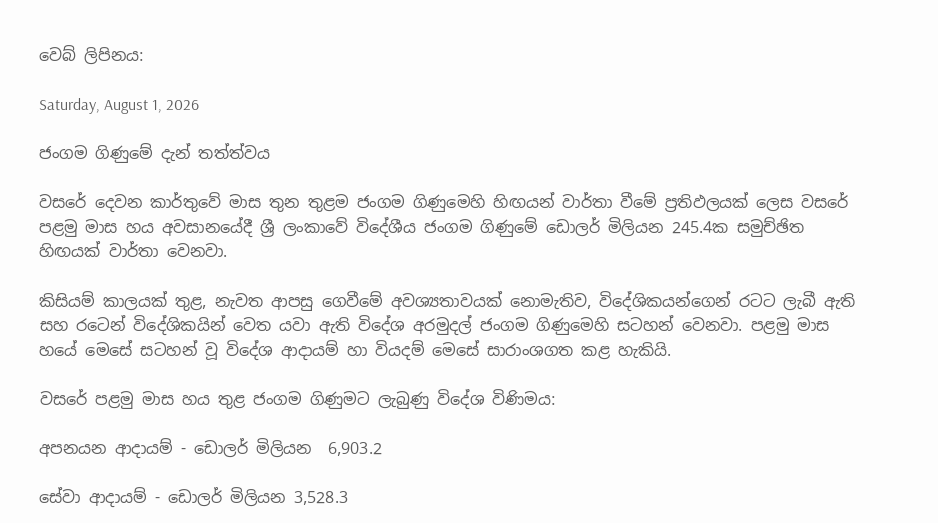වෙබ් ලිපිනය:

Saturday, August 1, 2026

ජංගම ගිණුමේ දැන් තත්ත්වය

වසරේ දෙවන කාර්තුවේ මාස තුන තුළම ජංගම ගිණුමෙහි හිඟයන් වාර්තා වීමේ ප්‍රතිඵලයක් ලෙස වසරේ පළමු මාස හය අවසානයේදී ශ්‍රී ලංකාවේ විදේශීය ජංගම ගිණුමේ ඩොලර් මිලියන 245.4ක සමුච්ඡිත හිඟයක් වාර්තා වෙනවා.

කිසියම් කාලයක් තුළ, නැවත ආපසු ගෙවීමේ අවශ්‍යතාවයක් නොමැතිව, විදේශිකයන්ගෙන් රටට ලැබී ඇති සහ රටෙන් විදේශිකයින් වෙත යවා ඇති විදේශ අරමුදල් ජංගම ගිණුමෙහි සටහන් වෙනවා. පළමු මාස හයේ මෙසේ සටහන් වූ විදේශ ආදායම් හා වියදම් මෙසේ සාරාංශගත කළ හැකියි.

වසරේ පළමු මාස හය තුළ ජංගම ගිණුමට ලැබුණු විදේශ විණිමය:

අපනයන ආදායම් - ඩොලර් මිලියන  6,903.2

සේවා ආදායම් - ඩොලර් මිලියන 3,528.3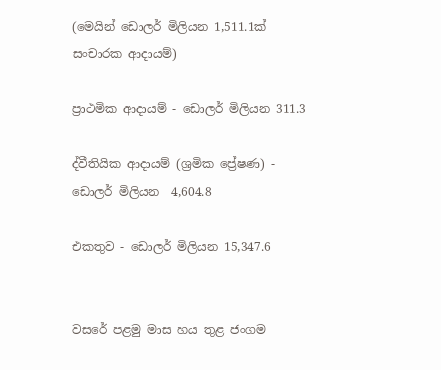(මෙයින් ඩොලර් මිලියන 1,511.1ක් සංචාරක ආදායම්)

ප්‍රාථමික ආදායම් - ඩොලර් මිලියන 311.3

ද්වීතියික ආදායම් (ශ්‍රමික ප්‍රේෂණ) - ඩොලර් මිලියන  4,604.8

එකතුව - ඩොලර් මිලියන 15,347.6


වසරේ පළමු මාස හය තුළ ජංගම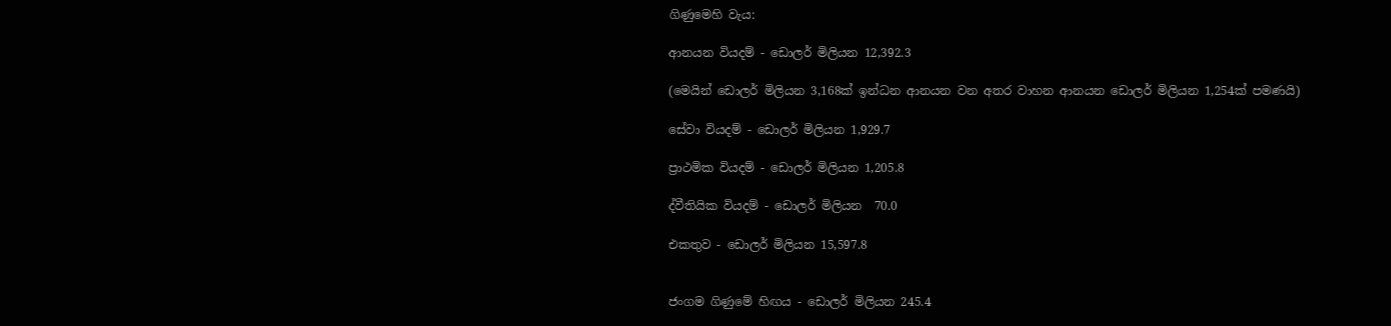ගිණුමෙහි වැය:

ආනයන වියදම් - ඩොලර් මිලියන 12,392.3

(මෙයින් ඩොලර් මිලියන 3,168ක් ඉන්ධන ආනයන වන අතර වාහන ආනයන ඩොලර් මිලියන 1,254ක් පමණයි)

සේවා වියදම් - ඩොලර් මිලියන 1,929.7

ප්‍රාථමික වියදම් - ඩොලර් මිලියන 1,205.8

ද්වීතියික වියදම් - ඩොලර් මිලියන  70.0

එකතුව - ඩොලර් මිලියන 15,597.8


ජංගම ගිණුමේ හිඟය - ඩොලර් මිලියන 245.4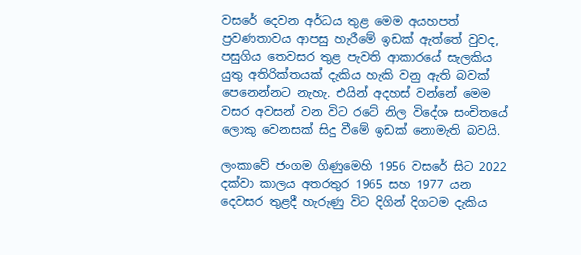වසරේ දෙවන අර්ධය තුළ මෙම අයහපත් ප්‍රවණතාවය ආපසු හැරීමේ ඉඩක් ඇත්තේ වුවද, පසුගිය තෙවසර තුළ පැවති ආකාරයේ සැලකිය යුතු අතිරික්තයක් දැකිය හැකි වනු ඇති බවක් පෙනෙන්නට නැහැ. එයින් අදහස් වන්නේ මෙම වසර අවසන් වන විට රටේ නිල විදේශ සංචිතයේ ලොකු වෙනසක් සිදු වීමේ ඉඩක් නොමැති බවයි.

ලංකාවේ ජංගම ගිණුමෙහි 1956 වසරේ සිට 2022 දක්වා කාලය අතරතුර 1965 සහ 1977 යන දෙවසර තුළදී හැරුණු විට දිගින් දිගටම දැකිය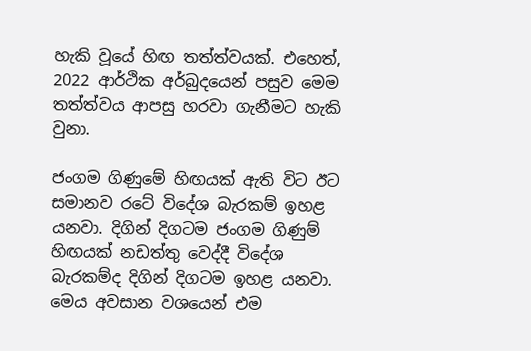හැකි වූයේ හිඟ තත්ත්වයක්. එහෙත්, 2022 ආර්ථික අර්බුදයෙන් පසුව මෙම තත්ත්වය ආපසු හරවා ගැනීමට හැකි වුනා.

ජංගම ගිණුමේ හිඟයක් ඇති විට ඊට සමානව රටේ විදේශ බැරකම් ඉහළ යනවා. දිගින් දිගටම ජංගම ගිණුම් හිඟයක් නඩත්තු වෙද්දී විදේශ බැරකම්ද දිගින් දිගටම ඉහළ යනවා. මෙය අවසාන වශයෙන් එම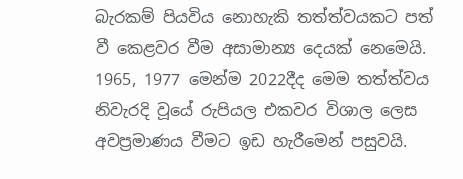බැරකම් පියවිය නොහැකි තත්ත්වයකට පත් වී කෙළවර වීම අසාමාන්‍ය දෙයක් නෙමෙයි. 1965, 1977 මෙන්ම 2022දීද මෙම තත්ත්වය නිවැරදි වූයේ රුපියල එකවර විශාල ලෙස අවප්‍රමාණය වීමට ඉඩ හැරීමෙන් පසුවයි.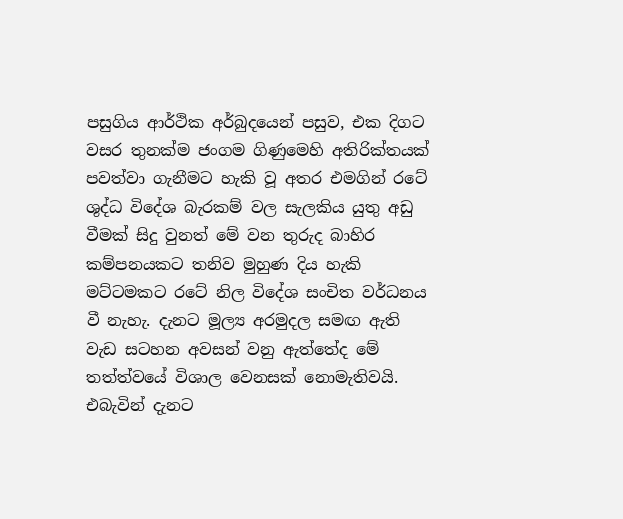පසුගිය ආර්ථික අර්බුදයෙන් පසුව, එක දිගට වසර තුනක්ම ජංගම ගිණුමෙහි අතිරික්තයක් පවත්වා ගැනීමට හැකි වූ අතර එමගින් රටේ ශුද්ධ විදේශ බැරකම් වල සැලකිය යුතු අඩු වීමක් සිදු වුනත් මේ වන තුරුද බාහිර කම්පනයකට තනිව මුහුණ දිය හැකි මට්ටමකට රටේ නිල විදේශ සංචිත වර්ධනය වී නැහැ. දැනට මූල්‍ය අරමුදල සමඟ ඇති වැඩ සටහන අවසන් වනු ඇත්තේද මේ තත්ත්වයේ විශාල වෙනසක් නොමැතිවයි. එබැවින් දැනට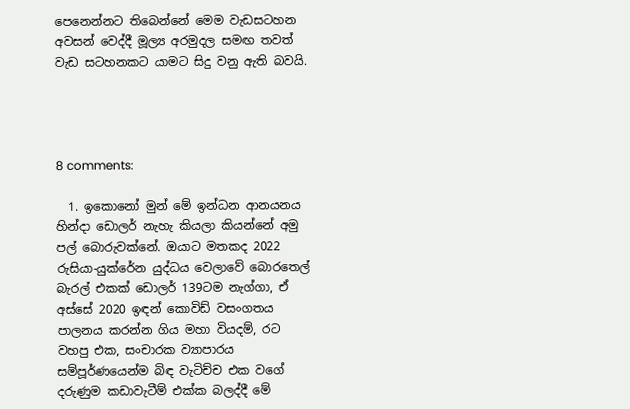පෙනෙන්නට තිබෙන්නේ මෙම වැඩසටහන අවසන් වෙද්දී මූල්‍ය අරමුදල සමඟ තවත් වැඩ සටහනකට යාමට සිදු වනු ඇති බවයි.




8 comments:

  1. ඉකොනෝ මුන් මේ ඉන්ධන ආනයනය හින්දා ඩොලර් නැහැ කියලා කියන්නේ අමු පල් බොරුවක්නේ. ඔයාට මතකද 2022 රුසියා-යුක්රේන යුද්ධය වෙලාවේ බොරතෙල් බැරල් එකක් ඩොලර් 139ටම නැග්ගා, ඒ අස්සේ 2020 ඉඳන් කොවිඩ් වසංගතය පාලනය කරන්න ගිය මහා වියදම්, රට වහපු එක, සංචාරක ව්‍යාපාරය සම්පූර්ණයෙන්ම බිඳ වැටිච්ච එක වගේ දරුණුම කඩාවැටීම් එක්ක බලද්දී මේ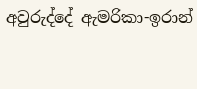අවුරුද්දේ ඇමරිකා-ඉරාන්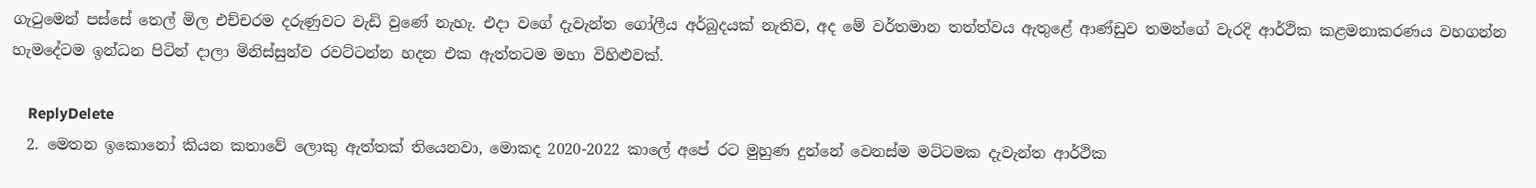ගැටුමෙන් පස්සේ තෙල් මිල එච්චරම දරුණුවට වැඩි වුණේ නැහැ. එදා වගේ දැවැන්ත ගෝලීය අර්බුදයක් නැතිව, අද මේ වර්තමාන තත්ත්වය ඇතුළේ ආණ්ඩුව තමන්ගේ වැරදි ආර්ථික කළමනාකරණය වහගන්න හැමදේටම ඉන්ධන පිටින් දාලා මිනිස්සුන්ව රවට්ටන්න හදන එක ඇත්තටම මහා විහිළුවක්.

    ReplyDelete
  2. මෙතන ඉකොනෝ කියන කතාවේ ලොකු ඇත්තක් තියෙනවා, මොකද 2020-2022 කාලේ අපේ රට මුහුණ දුන්නේ වෙනස්ම මට්ටමක දැවැන්ත ආර්ථික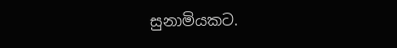සුනාමියකට.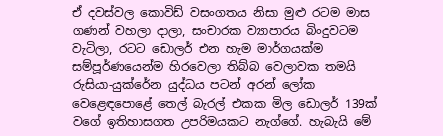ඒ දවස්වල කොවිඩ් වසංගතය නිසා මුළු රටම මාස ගණන් වහලා දාලා, සංචාරක ව්‍යාපාරය බිංදුවටම වැටිලා, රටට ඩොලර් එන හැම මාර්ගයක්ම සම්පූර්ණයෙන්ම හිරවෙලා තිබ්බ වෙලාවක තමයි රුසියා-යුක්රේන යුද්ධය පටන් අරන් ලෝක වෙළෙඳපොළේ තෙල් බැරල් එකක මිල ඩොලර් 139ක් වගේ ඉතිහාසගත උපරිමයකට නැග්ගේ. හැබැයි මේ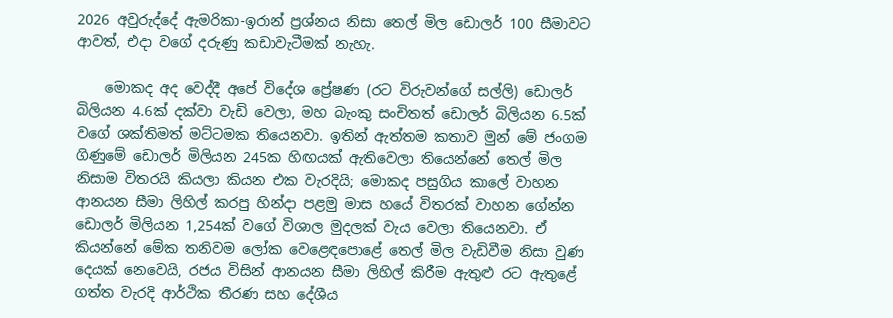2026 අවුරුද්දේ ඇමරිකා-ඉරාන් ප්‍රශ්නය නිසා තෙල් මිල ඩොලර් 100 සීමාවට ආවත්, එදා වගේ දරුණු කඩාවැටීමක් නැහැ.

    මොකද අද වෙද්දී අපේ විදේශ ප්‍රේෂණ (රට විරුවන්ගේ සල්ලි) ඩොලර් බිලියන 4.6ක් දක්වා වැඩි වෙලා, මහ බැංකු සංචිතත් ඩොලර් බිලියන 6.5ක් වගේ ශක්තිමත් මට්ටමක තියෙනවා. ඉතින් ඇත්තම කතාව මුන් මේ ජංගම ගිණුමේ ඩොලර් මිලියන 245ක හිඟයක් ඇතිවෙලා තියෙන්නේ තෙල් මිල නිසාම විතරයි කියලා කියන එක වැරදියි; මොකද පසුගිය කාලේ වාහන ආනයන සීමා ලිහිල් කරපු හින්දා පළමු මාස හයේ විතරක් වාහන ගේන්න ඩොලර් මිලියන 1,254ක් වගේ විශාල මුදලක් වැය වෙලා තියෙනවා. ඒ කියන්නේ මේක තනිවම ලෝක වෙළෙඳපොළේ තෙල් මිල වැඩිවීම නිසා වුණ දෙයක් නෙවෙයි, රජය විසින් ආනයන සීමා ලිහිල් කිරීම ඇතුළු රට ඇතුළේ ගත්ත වැරදි ආර්ථික තීරණ සහ දේශීය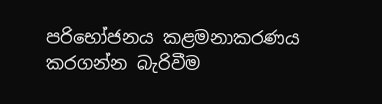පරිභෝජනය කළමනාකරණය කරගන්න බැරිවීම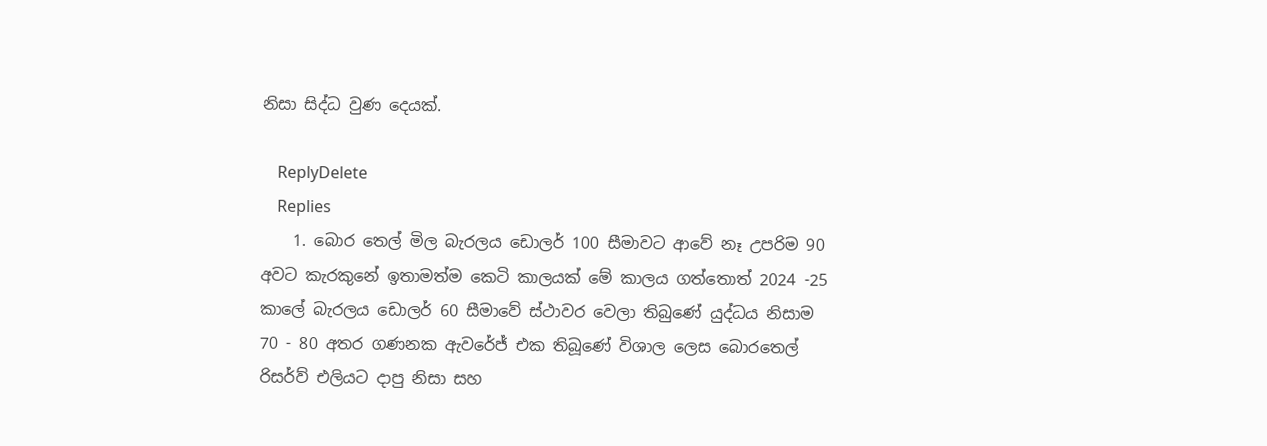නිසා සිද්ධ වුණ දෙයක්.

    ReplyDelete
    Replies
    1. බොර තෙල් මිල බැරලය ඩොලර් 100 සීමාවට ආවේ නෑ උපරිම 90 අවට කැරකුනේ ඉතාමත්ම කෙටි කාලයක් මේ කාලය ගත්තොත් 2024 -25 කාලේ බැරලය ඩොලර් 60 සීමාවේ ස්ථාවර වෙලා තිබුණේ යුද්ධය නිසාම 70 - 80 අතර ගණනක ඇවරේජ් එක තිබූණේ විශාල ලෙස බොරතෙල් රිසර්ව් එලියට දාපු නිසා සහ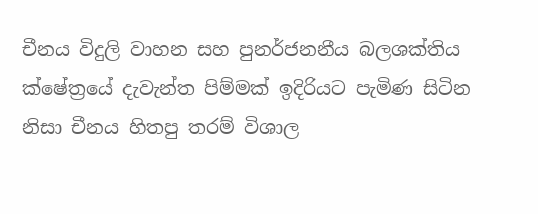චීනය විදුලි වාහන සහ පුනර්ජනනීය බලශක්තිය ක්ෂේත්‍රයේ දැවැන්ත පිම්මක් ඉදිරියට පැමිණ සිටින නිසා චීනය හිතපු තරම් විශාල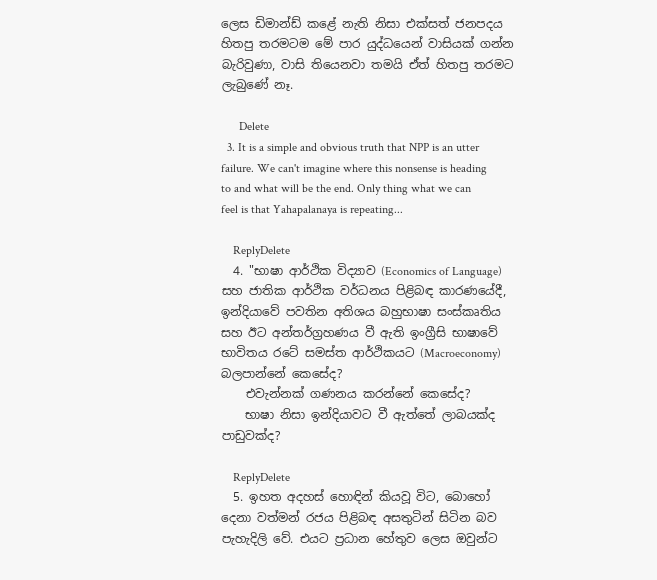ලෙස ඩිමාන්ඩ් කළේ නැති නිසා එක්සත් ජනපදය හිතපු තරමටම මේ පාර යුද්ධයෙන් වාසියක් ගන්න බැරිවුණා, වාසි තියෙනවා තමයි ඒත් හිතපු තරමට ලැබුණේ නෑ.

      Delete
  3. It is a simple and obvious truth that NPP is an utter failure. We can't imagine where this nonsense is heading to and what will be the end. Only thing what we can feel is that Yahapalanaya is repeating...

    ReplyDelete
  4. "භාෂා ආර්ථික විද්‍යාව (Economics of Language) සහ ජාතික ආර්ථික වර්ධනය පිළිබඳ කාරණයේදී, ඉන්දියාවේ පවතින අතිශය බහුභාෂා සංස්කෘතිය සහ ඊට අන්තර්ග්‍රහණය වී ඇති ඉංග්‍රීසි භාෂාවේ භාවිතය රටේ සමස්ත ආර්ථිකයට (Macroeconomy) බලපාන්නේ කෙසේද?
    එවැන්නක් ගණනය කරන්නේ කෙසේද?
    භාෂා නිසා ඉන්දියාවට වී ඇත්තේ ලාබයක්ද පාඩුවක්ද?

    ReplyDelete
  5. ඉහත අදහස් හොඳින් කියවූ විට, බොහෝ දෙනා වත්මන් රජය පිළිබඳ අසතුටින් සිටින බව පැහැදිලි වේ. එයට ප්‍රධාන හේතුව ලෙස ඔවුන්ට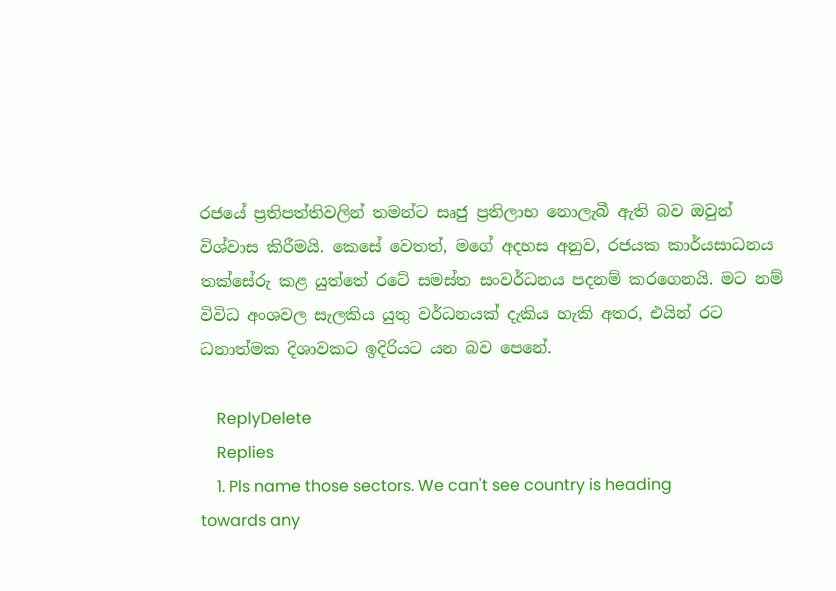රජයේ ප්‍රතිපත්තිවලින් තමන්ට සෘජු ප්‍රතිලාභ නොලැබී ඇති බව ඔවුන් විශ්වාස කිරීමයි. කෙසේ වෙතත්, මගේ අදහස අනුව, රජයක කාර්යසාධනය තක්සේරු කළ යුත්තේ රටේ සමස්ත සංවර්ධනය පදනම් කරගෙනයි. මට නම් විවිධ අංශවල සැලකිය යුතු වර්ධනයක් දැකිය හැකි අතර, එයින් රට ධනාත්මක දිශාවකට ඉදිරියට යන බව පෙනේ.

    ReplyDelete
    Replies
    1. Pls name those sectors. We can't see country is heading towards any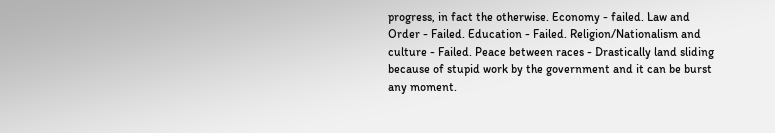progress, in fact the otherwise. Economy - failed. Law and Order - Failed. Education - Failed. Religion/Nationalism and culture - Failed. Peace between races - Drastically land sliding because of stupid work by the government and it can be burst any moment.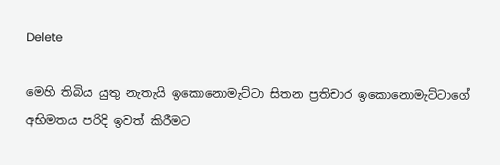Delete

මෙහි තිබිය යුතු නැතැයි ඉකොනොමැට්ටා සිතන ප්‍රතිචාර ඉකොනොමැට්ටාගේ අභිමතය පරිදි ඉවත් කිරීමට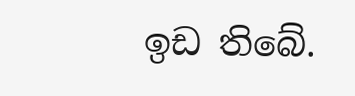ඉඩ තිබේ.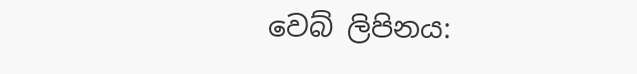වෙබ් ලිපිනය: